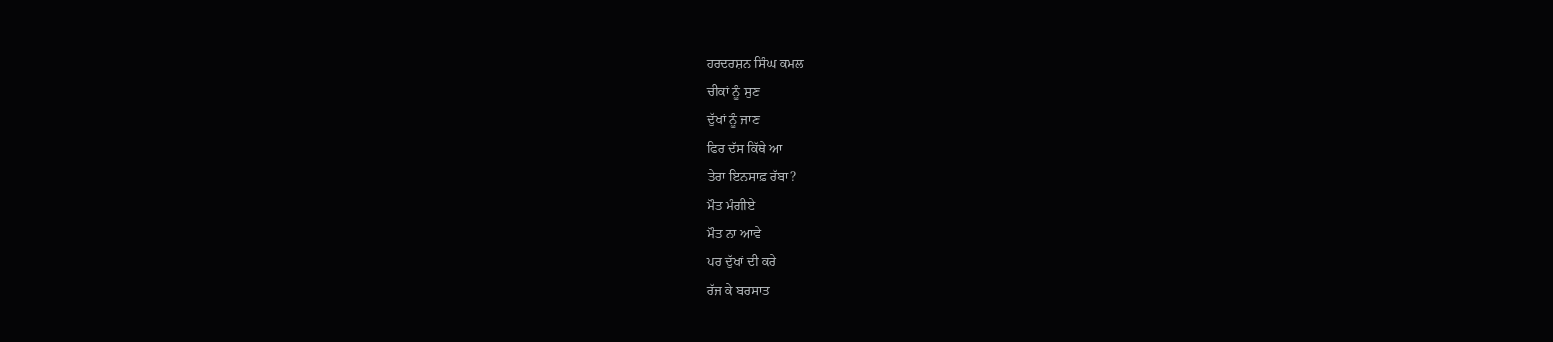ਹਰਦਰਸ਼ਨ ਸਿੰਘ ਕਮਲ
ਚੀਕਾਂ ਨੂੰ ਸੁਣ
ਦੁੱਖਾਂ ਨੂੰ ਜਾਣ
ਫਿਰ ਦੱਸ ਕਿੱਥੇ ਆ
ਤੇਰਾ ਇਨਸਾਫ਼ ਰੱਬਾ?
ਮੌਤ ਮੰਗੀਏ
ਮੌਤ ਨਾ ਆਵੇ
ਪਰ ਦੁੱਖਾਂ ਦੀ ਕਰੇ
ਰੱਜ ਕੇ ਬਰਸਾਤ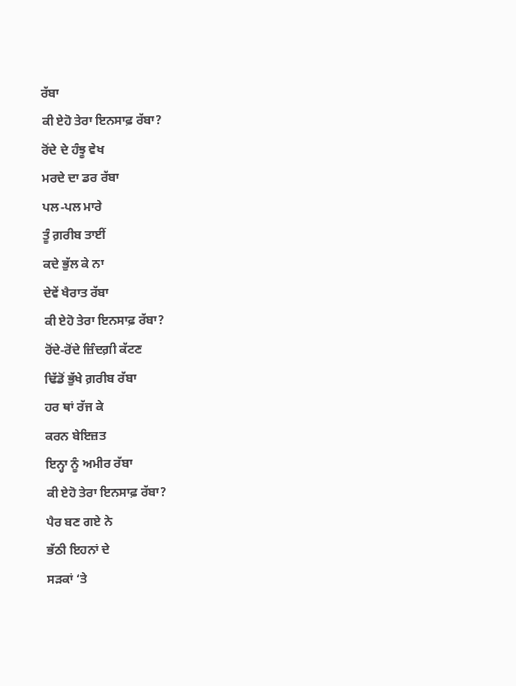ਰੱਬਾ
ਕੀ ਏਹੋ ਤੇਰਾ ਇਨਸਾਫ਼ ਰੱਬਾ?
ਰੋਂਦੇ ਦੇ ਹੰਝੂ ਵੇਖ
ਮਰਦੇ ਦਾ ਡਰ ਰੱਬਾ
ਪਲ-ਪਲ ਮਾਰੇ
ਤੂੰ ਗ਼ਰੀਬ ਤਾਈਂ
ਕਦੇ ਭੁੱਲ ਕੇ ਨਾ
ਦੇਵੇਂ ਖੈਰਾਤ ਰੱਬਾ
ਕੀ ਏਹੋ ਤੇਰਾ ਇਨਸਾਫ਼ ਰੱਬਾ?
ਰੋਂਦੇ-ਰੋਂਦੇ ਜ਼ਿੰਦਗ਼ੀ ਕੱਟਣ
ਢਿੱਡੋਂ ਭੁੱਖੇ ਗ਼ਰੀਬ ਰੱਬਾ
ਹਰ ਥਾਂ ਰੱਜ ਕੇ
ਕਰਨ ਬੇਇਜ਼ਤ
ਇਨ੍ਹਾ ਨੂੰ ਅਮੀਰ ਰੱਬਾ
ਕੀ ਏਹੋ ਤੇਰਾ ਇਨਸਾਫ਼ ਰੱਬਾ?
ਪੈਰ ਬਣ ਗਏ ਨੇ
ਭੱਠੀ ਇਹਨਾਂ ਦੇ
ਸੜਕਾਂ ‘ਤੇ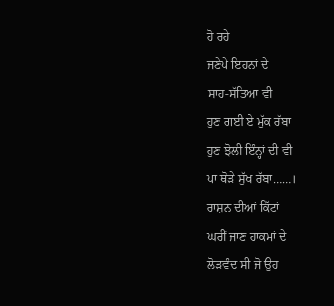ਹੋ ਰਹੇ
ਜਣੇਪੇ ਇਹਨਾਂ ਦੇ
ਸਾਹ-ਸੱਤਿਆ ਵੀ
ਹੁਣ ਗਈ ਏ ਮੁੱਕ ਰੱਬਾ
ਹੁਣ ਝੋਲੀ ਇੰਨ੍ਹਾਂ ਦੀ ਵੀ
ਪਾ ਥੋੜੇ ਸੁੱਖ ਰੱਬਾ……।
ਰਾਸ਼ਨ ਦੀਆਂ ਕਿੱਟਾਂ
ਘਰੀਂ ਜਾਣ ਹਾਕਮਾਂ ਦੇ
ਲੋੜਵੰਦ ਸੀ ਜੋ ਉਹ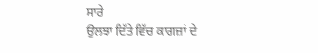ਸਾਰੇ
ਉਲਝਾ ਦਿੱਤੇ ਵਿੱਚ ਕਾਗਜ਼ਾਂ ਦੇ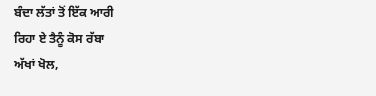ਬੰਦਾ ਲੱਤਾਂ ਤੋਂ ਇੱਕ ਆਰੀ
ਰਿਹਾ ਏ ਤੈਨੂੰ ਕੋਸ ਰੱਬਾ
ਅੱਖਾਂ ਖੋਲ,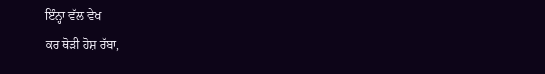ਇੰਨ੍ਹਾ ਵੱਲ ਵੇਖ
ਕਰ ਥੋੜੀ ਹੋਸ਼ ਰੱਬਾ,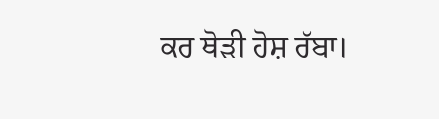ਕਰ ਥੋੜੀ ਹੋਸ਼ ਰੱਬਾ।